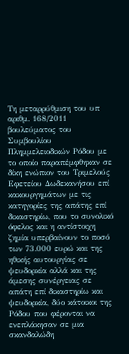Tη μεταρρύθμιση του υπ αριθμ. 168/2011 βουλεύματος του Συμβουλίου Πλημμελειοδικών Ρόδου με το οποίο παραπέμφθηκαν σε δίκη ενώπιον του Τριμελούς Εφετείου Δωδεκανήσου επί κακουργημάτων με τις κατηγορίες της απάτης επί δικαστηρίω, που το συνολικό όφελος και η αντίστοιχη ζημία υπερβαίνουν το ποσό των 73.000 ευρώ και της ηθικής αυτουργίας σε ψευδορκία αλλά και της άμεσης συνέργειας σε απάτη επί δικαστηρίω και ψευδορκία, δύο κάτοικοι της Ρόδου που φέρονται να ενεπλάκησαν σε μια σκανδαλώδη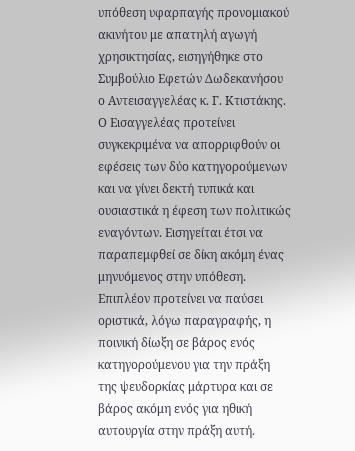υπόθεση υφαρπαγής προνομιακού ακινήτου με απατηλή αγωγή χρησικτησίας, εισηγήθηκε στο Συμβούλιο Εφετών Δωδεκανήσου ο Αντεισαγγελέας κ. Γ. Κτιστάκης.
Ο Εισαγγελέας προτείνει συγκεκριμένα να απορριφθούν οι εφέσεις των δύο κατηγορούμενων και να γίνει δεκτή τυπικά και ουσιαστικά η έφεση των πολιτικώς εναγόντων. Εισηγείται έτσι να παραπεμφθεί σε δίκη ακόμη ένας μηνυόμενος στην υπόθεση.
Επιπλέον προτείνει να παύσει οριστικά, λόγω παραγραφής, η ποινική δίωξη σε βάρος ενός κατηγορούμενου για την πράξη της ψευδορκίας μάρτυρα και σε βάρος ακόμη ενός για ηθική αυτουργία στην πράξη αυτή.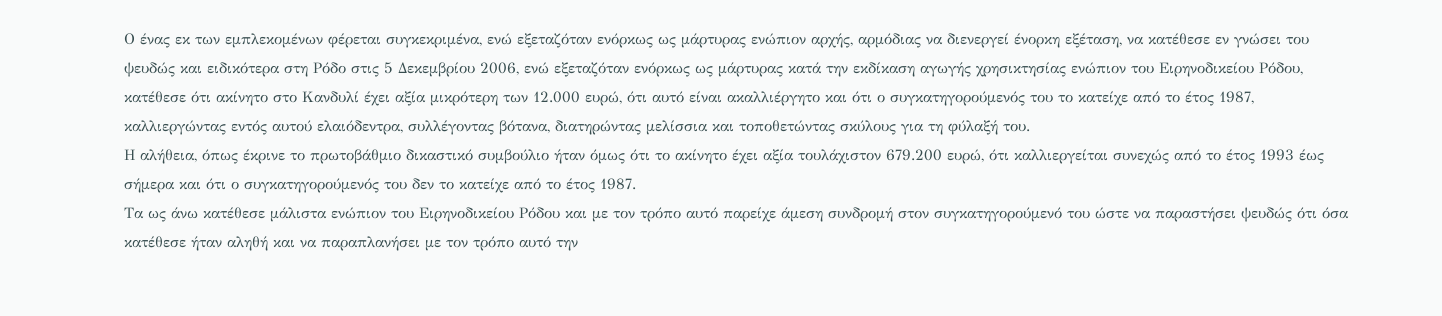Ο ένας εκ των εμπλεκομένων φέρεται συγκεκριμένα, ενώ εξεταζόταν ενόρκως ως μάρτυρας ενώπιον αρχής, αρμόδιας να διενεργεί ένορκη εξέταση, να κατέθεσε εν γνώσει του ψευδώς και ειδικότερα στη Ρόδο στις 5 Δεκεμβρίου 2006, ενώ εξεταζόταν ενόρκως ως μάρτυρας κατά την εκδίκαση αγωγής χρησικτησίας ενώπιον του Ειρηνοδικείου Ρόδου, κατέθεσε ότι ακίνητο στο Κανδυλί έχει αξία μικρότερη των 12.000 ευρώ, ότι αυτό είναι ακαλλιέργητο και ότι ο συγκατηγορούμενός του το κατείχε από το έτος 1987, καλλιεργώντας εντός αυτού ελαιόδεντρα, συλλέγοντας βότανα, διατηρώντας μελίσσια και τοποθετώντας σκύλους για τη φύλαξή του.
Η αλήθεια, όπως έκρινε το πρωτοβάθμιο δικαστικό συμβούλιο ήταν όμως ότι το ακίνητο έχει αξία τουλάχιστον 679.200 ευρώ, ότι καλλιεργείται συνεχώς από το έτος 1993 έως σήμερα και ότι ο συγκατηγορούμενός του δεν το κατείχε από το έτος 1987.
Τα ως άνω κατέθεσε μάλιστα ενώπιον του Ειρηνοδικείου Ρόδου και με τον τρόπο αυτό παρείχε άμεση συνδρομή στον συγκατηγορούμενό του ώστε να παραστήσει ψευδώς ότι όσα κατέθεσε ήταν αληθή και να παραπλανήσει με τον τρόπο αυτό την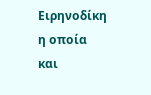Ειρηνοδίκη η οποία και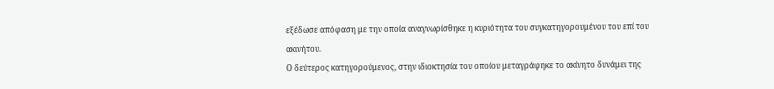εξέδωσε απόφαση με την οποία αναγνωρίσθηκε η κυριότητα του συγκατηγορουμένου του επί του ακινήτου.
Ο δεύτερος κατηγορούμενος, στην ιδιοκτησία του οποίου μεταγράφηκε το ακίνητο δυνάμει της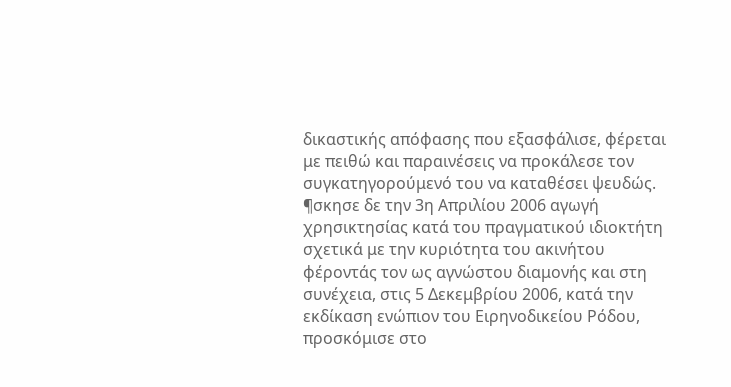δικαστικής απόφασης που εξασφάλισε, φέρεται με πειθώ και παραινέσεις να προκάλεσε τον συγκατηγορούμενό του να καταθέσει ψευδώς.
¶σκησε δε την 3η Απριλίου 2006 αγωγή χρησικτησίας κατά του πραγματικού ιδιοκτήτη σχετικά με την κυριότητα του ακινήτου φέροντάς τον ως αγνώστου διαμονής και στη συνέχεια, στις 5 Δεκεμβρίου 2006, κατά την εκδίκαση ενώπιον του Ειρηνοδικείου Ρόδου, προσκόμισε στο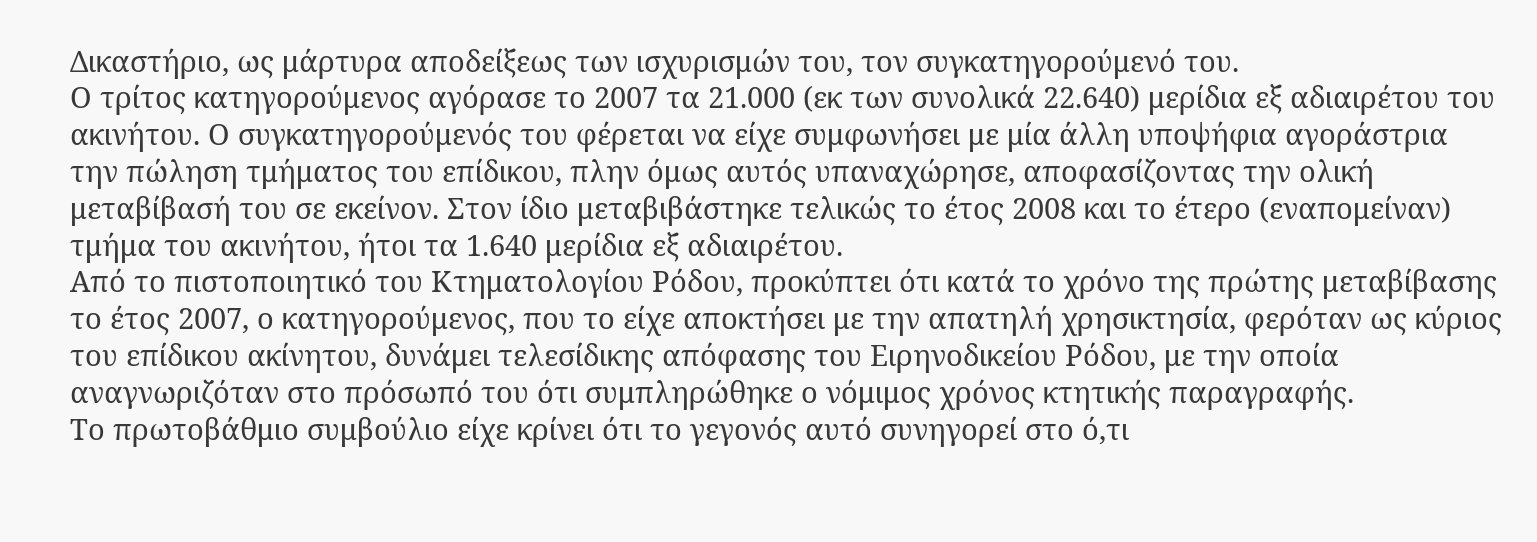Δικαστήριο, ως μάρτυρα αποδείξεως των ισχυρισμών του, τον συγκατηγορούμενό του.
Ο τρίτος κατηγορούμενος αγόρασε το 2007 τα 21.000 (εκ των συνολικά 22.640) μερίδια εξ αδιαιρέτου του ακινήτου. Ο συγκατηγορούμενός του φέρεται να είχε συμφωνήσει με μία άλλη υποψήφια αγοράστρια την πώληση τμήματος του επίδικου, πλην όμως αυτός υπαναχώρησε, αποφασίζοντας την ολική μεταβίβασή του σε εκείνον. Στον ίδιο μεταβιβάστηκε τελικώς το έτος 2008 και το έτερο (εναπομείναν) τμήμα του ακινήτου, ήτοι τα 1.640 μερίδια εξ αδιαιρέτου.
Από το πιστοποιητικό του Κτηματολογίου Ρόδου, προκύπτει ότι κατά το χρόνο της πρώτης μεταβίβασης το έτος 2007, ο κατηγορούμενος, που το είχε αποκτήσει με την απατηλή χρησικτησία, φερόταν ως κύριος του επίδικου ακίνητου, δυνάμει τελεσίδικης απόφασης του Ειρηνοδικείου Ρόδου, με την οποία αναγνωριζόταν στο πρόσωπό του ότι συμπληρώθηκε ο νόμιμος χρόνος κτητικής παραγραφής.
Το πρωτοβάθμιο συμβούλιο είχε κρίνει ότι το γεγονός αυτό συνηγορεί στο ό,τι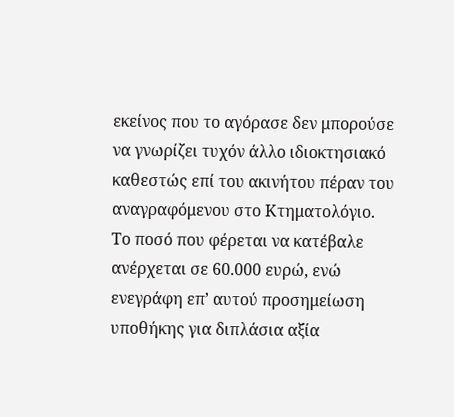εκείνος που το αγόρασε δεν μπορούσε να γνωρίζει τυχόν άλλο ιδιοκτησιακό καθεστώς επί του ακινήτου πέραν του αναγραφόμενου στο Κτηματολόγιο.
Το ποσό που φέρεται να κατέβαλε ανέρχεται σε 60.000 ευρώ, ενώ ενεγράφη επ’ αυτού προσημείωση υποθήκης για διπλάσια αξία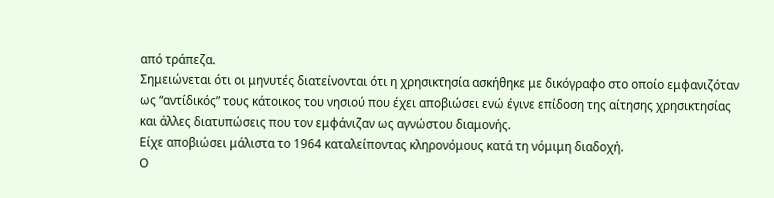από τράπεζα.
Σημειώνεται ότι οι μηνυτές διατείνονται ότι η χρησικτησία ασκήθηκε με δικόγραφο στο οποίο εμφανιζόταν ως “αντίδικός” τους κάτοικος του νησιού που έχει αποβιώσει ενώ έγινε επίδοση της αίτησης χρησικτησίας και άλλες διατυπώσεις που τον εμφάνιζαν ως αγνώστου διαμονής.
Είχε αποβιώσει μάλιστα το 1964 καταλείποντας κληρονόμους κατά τη νόμιμη διαδοχή.
Ο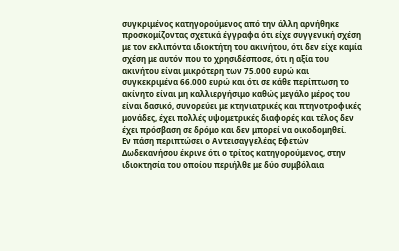συγκριμένος κατηγορούμενος από την άλλη αρνήθηκε προσκομίζοντας σχετικά έγγραφα ότι είχε συγγενική σχέση με τον εκλιπόντα ιδιοκτήτη του ακινήτου, ότι δεν είχε καμία σχέση με αυτόν που το χρησιδέσποσε, ότι η αξία του ακινήτου είναι μικρότερη των 75.000 ευρώ και συγκεκριμένα 66.000 ευρώ και ότι σε κάθε περίπτωση το ακίνητο είναι μη καλλιεργήσιμο καθώς μεγάλο μέρος του είναι δασικό, συνορεύει με κτηνιατρικές και πτηνοτροφικές μονάδες, έχει πολλές υψομετρικές διαφορές και τέλος δεν έχει πρόσβαση σε δρόμο και δεν μπορεί να οικοδομηθεί.
Εν πάση περιπτώσει ο Αντεισαγγελέας Εφετών Δωδεκανήσου έκρινε ότι ο τρίτος κατηγορούμενος, στην ιδιοκτησία του οποίου περιήλθε με δύο συμβόλαια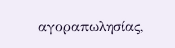αγοραπωλησίας,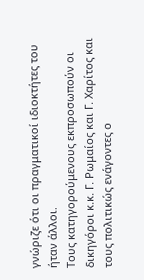γνώριζε ότι οι πραγματικοί ιδιοκτήτες του ήταν άλλοι.
Τους κατηγορούμενους εκπροσωπούν οι δικηγόροι κ.κ. Γ. Ρωμαίος και Γ. Χαρίτος και τους πολιτικώς ενάγοντες ο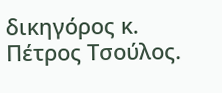δικηγόρος κ. Πέτρος Τσούλος.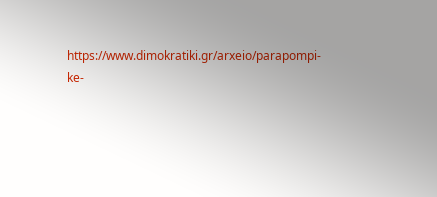https://www.dimokratiki.gr/arxeio/parapompi-ke-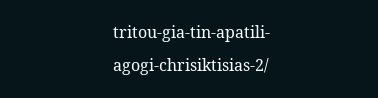tritou-gia-tin-apatili-agogi-chrisiktisias-2/